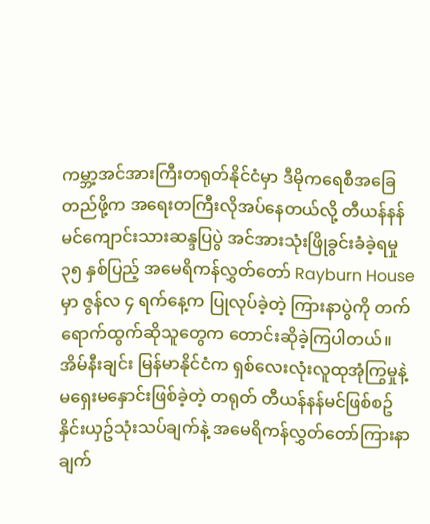ကမ္ဘာ့အင်အားကြီးတရုတ်နိုင်ငံမှာ ဒီမိုကရေစီအခြေတည်ဖို့က အရေးတကြီးလိုအပ်နေတယ်လို့ တီယန်နန်မင်ကျောင်းသားဆန္ဒပြပွဲ အင်အားသုံးဖြိုခွင်းခံခဲ့ရမှု ၃၅ နှစ်ပြည့် အမေရိကန်လွှတ်တော် Rayburn House မှာ ဇွန်လ ၄ ရက်နေ့က ပြုလုပ်ခဲ့တဲ့ ကြားနာပွဲကို တက်ရောက်ထွက်ဆိုသူတွေက တောင်းဆိုခဲ့ကြပါတယ်။ အိမ်နီးချင်း မြန်မာနိုင်ငံက ရှစ်လေးလုံးလူထုအုံကြွမှုနဲ့ မရှေးမနှောင်းဖြစ်ခဲ့တဲ့ တရုတ် တီယန်နန်မင်ဖြစ်စဥ် နှိင်းယှဥ်သုံးသပ်ချက်နဲ့ အမေရိကန်လွှတ်တော်ကြားနာချက်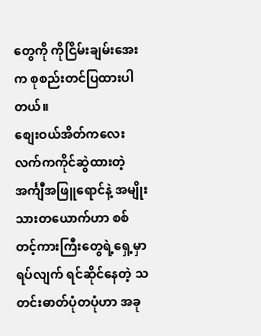တွေကို ကိုငြိမ်းချမ်းအေးက စုစည်းတင်ပြထားပါတယ်။
စျေးဝယ်အိတ်ကလေး လက်ကကိုင်ဆွဲထားတဲ့ အင်္ကျီအဖြူရောင်နဲ့ အမျိုးသားတယောက်ဟာ စစ်တင့်ကားကြီးတွေရဲ့ရှေ့မှာ ရပ်လျက် ရင်ဆိုင်နေတဲ့ သတင်းဓာတ်ပုံတပုံဟာ အခု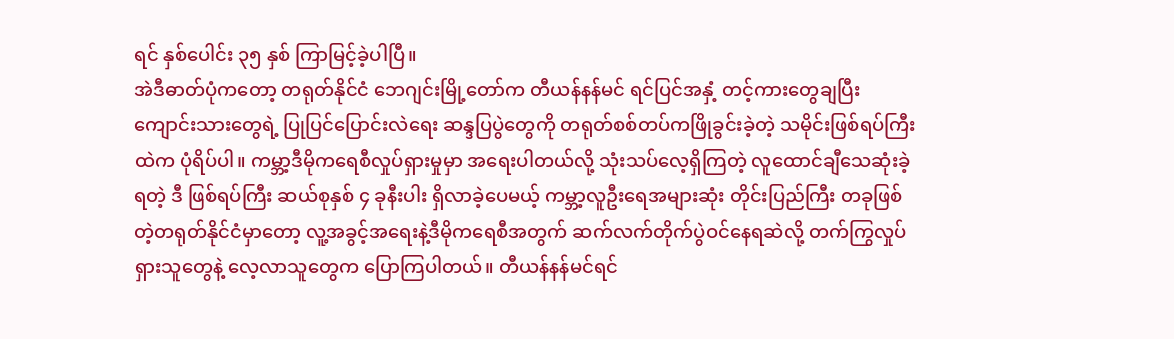ရင် နှစ်ပေါင်း ၃၅ နှစ် ကြာမြင့်ခဲ့ပါပြီ။
အဲဒီဓာတ်ပုံကတော့ တရုတ်နိုင်ငံ ဘေဂျင်းမြို့တော်က တီယန်နန်မင် ရင်ပြင်အနှံ့ တင့်ကားတွေချပြီး ကျောင်းသားတွေရဲ့ ပြုပြင်ပြောင်းလဲရေး ဆန္ဒပြပွဲတွေကို တရုတ်စစ်တပ်ကဖြိုခွင်းခဲ့တဲ့ သမိုင်းဖြစ်ရပ်ကြီးထဲက ပုံရိပ်ပါ။ ကမ္ဘာ့ဒီမိုကရေစီလှုပ်ရှားမှုမှာ အရေးပါတယ်လို့ သုံးသပ်လေ့ရှိကြတဲ့ လူထောင်ချီသေဆုံးခဲ့ရတဲ့ ဒီ ဖြစ်ရပ်ကြီး ဆယ်စုနှစ် ၄ ခုနီးပါး ရှိလာခဲ့ပေမယ့် ကမ္ဘာ့လူဦးရေအများဆုံး တိုင်းပြည်ကြီး တခုဖြစ်တဲ့တရုတ်နိုင်ငံမှာတော့ လူ့အခွင့်အရေးနဲ့ဒီမိုကရေစီအတွက် ဆက်လက်တိုက်ပွဲဝင်နေရဆဲလို့ တက်ကြွလှုပ်ရှားသူတွေနဲ့ လေ့လာသူတွေက ပြောကြပါတယ်။ တီယန်နန်မင်ရင်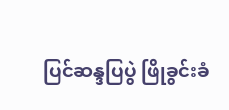ပြင်ဆန္ဒပြပွဲ ဖြိုခွင်းခံ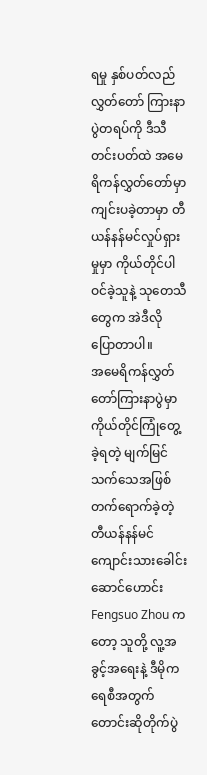ရမှု နှစ်ပတ်လည် လွှတ်တော် ကြားနာပွဲတရပ်ကို ဒီသီတင်းပတ်ထဲ အမေရိကန်လွှတ်တော်မှာ ကျင်းပခဲ့တာမှာ တီယန်နန်မင်လှုပ်ရှားမှုမှာ ကိုယ်တိုင်ပါဝင်ခဲ့သူနဲ့ သုတေသီတွေက အဲဒီလို ပြောတာပါ။
အမေရိကန်လွှတ်တော်ကြားနာပွဲမှာ ကိုယ်တိုင်ကြုံတွေ့ခဲ့ရတဲ့ မျက်မြင်သက်သေအဖြစ် တက်ရောက်ခဲ့တဲ့ တီယန်နန်မင်ကျောင်းသားခေါင်းဆောင်ဟောင်း Fengsuo Zhou ကတော့ သူတို့ လူ့အခွင့်အရေးနဲ့ ဒီမိုကရေစီအတွက် တောင်းဆိုတိုက်ပွဲ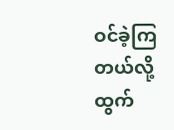ဝင်ခဲ့ကြတယ်လို့ ထွက်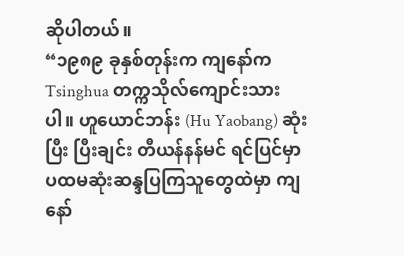ဆိုပါတယ်။
“၁၉၈၉ ခုနှစ်တုန်းက ကျနော်က Tsinghua တက္ကသိုလ်ကျောင်းသားပါ။ ဟူယောင်ဘန်း (Hu Yaobang) ဆုံးပြီး ပြီးချင်း တီယန်နန်မင် ရင်ပြင်မှာ ပထမဆုံးဆန္ဒပြကြသူတွေထဲမှာ ကျနော်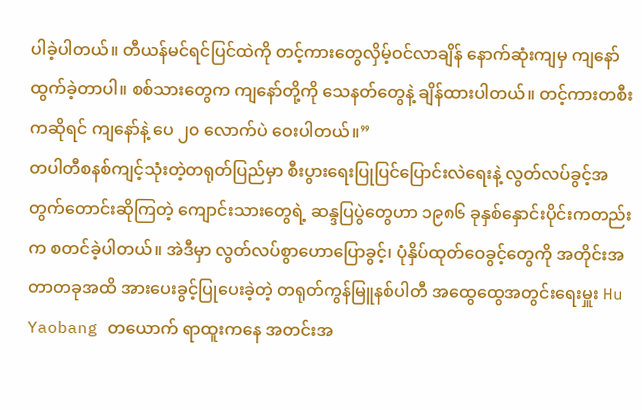ပါခဲ့ပါတယ်။ တီယန်မင်ရင်ပြင်ထဲကို တင့်ကားတွေလှိမ့်ဝင်လာချိန် နောက်ဆုံးကျမှ ကျနော်ထွက်ခဲ့တာပါ။ စစ်သားတွေက ကျနော်တို့ကို သေနတ်တွေနဲ့ ချိန်ထားပါတယ်။ တင့်ကားတစီးကဆိုရင် ကျနော်နဲ့ ပေ ၂၀ လောက်ပဲ ဝေးပါတယ်။”
တပါတီစနစ်ကျင့်သုံးတဲ့တရုတ်ပြည်မှာ စီးပွားရေးပြုပြင်ပြောင်းလဲရေးနဲ့ လွတ်လပ်ခွင့်အတွက်တောင်းဆိုကြတဲ့ ကျောင်းသားတွေရဲ့ ဆန္ဒပြပွဲတွေဟာ ၁၉၈၆ ခုနှစ်နှောင်းပိုင်းကတည်းက စတင်ခဲ့ပါတယ်။ အဲဒီမှာ လွတ်လပ်စွာဟောပြောခွင့်၊ ပုံနှိပ်ထုတ်ဝေခွင့်တွေကို အတိုင်းအတာတခုအထိ အားပေးခွင့်ပြုပေးခဲ့တဲ့ တရုတ်ကွန်မြူနစ်ပါတီ အထွေထွေအတွင်းရေးမှူး Hu Yaobang တယောက် ရာထူးကနေ အတင်းအ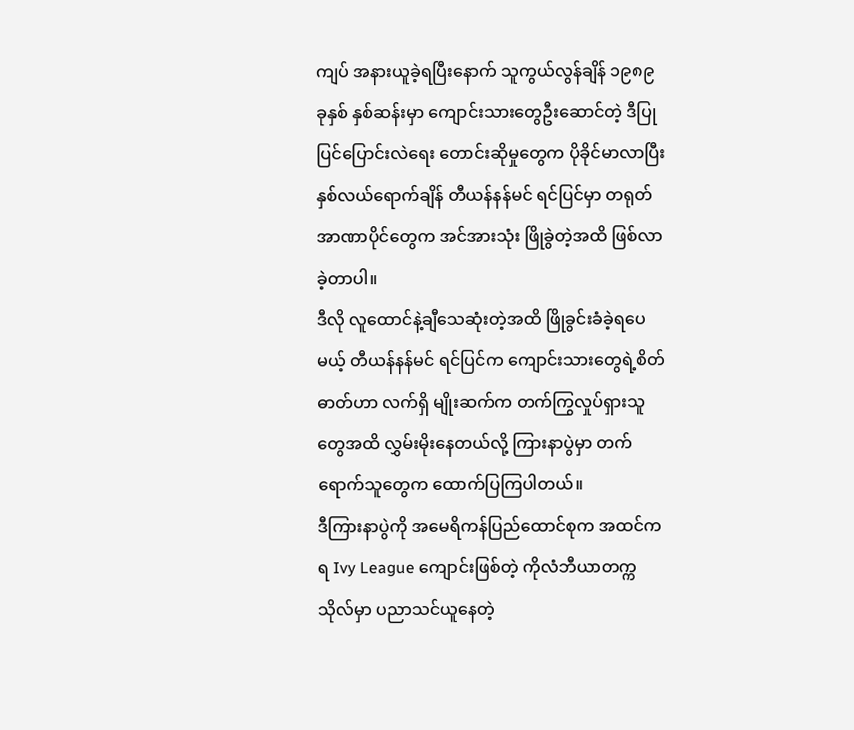ကျပ် အနားယူခဲ့ရပြီးနောက် သူကွယ်လွန်ချိန် ၁၉၈၉ ခုနှစ် နှစ်ဆန်းမှာ ကျောင်းသားတွေဦးဆောင်တဲ့ ဒီပြုပြင်ပြောင်းလဲရေး တောင်းဆိုမှုတွေက ပိုခိုင်မာလာပြီး နှစ်လယ်ရောက်ချိန် တီယန်နန်မင် ရင်ပြင်မှာ တရုတ် အာဏာပိုင်တွေက အင်အားသုံး ဖြိုခွဲတဲ့အထိ ဖြစ်လာခဲ့တာပါ။
ဒီလို လူထောင်နဲ့ချီသေဆုံးတဲ့အထိ ဖြိုခွင်းခံခဲ့ရပေမယ့် တီယန်နန်မင် ရင်ပြင်က ကျောင်းသားတွေရဲ့စိတ်ဓာတ်ဟာ လက်ရှိ မျိုးဆက်က တက်ကြွလှုပ်ရှားသူတွေအထိ လွှမ်းမိုးနေတယ်လို့ ကြားနာပွဲမှာ တက်ရောက်သူတွေက ထောက်ပြကြပါတယ်။
ဒီကြားနာပွဲကို အမေရိကန်ပြည်ထောင်စုက အထင်ကရ Ivy League ကျောင်းဖြစ်တဲ့ ကိုလံဘီယာတက္ကသိုလ်မှာ ပညာသင်ယူနေတဲ့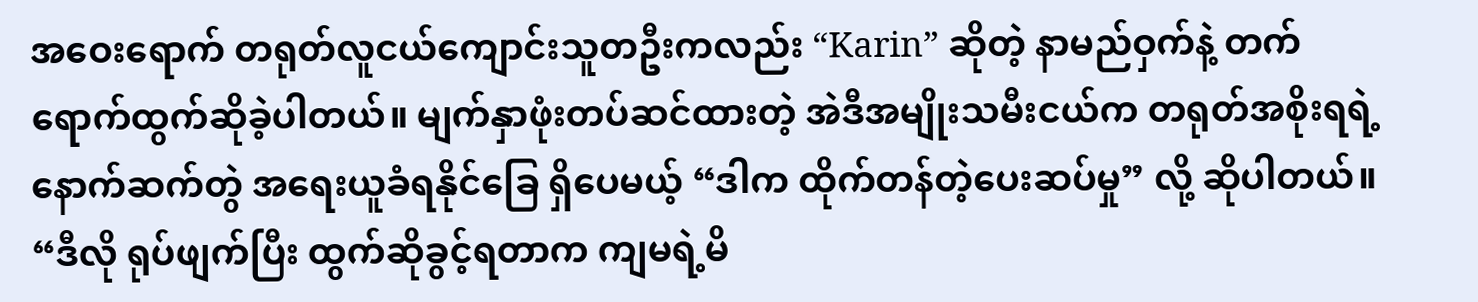အဝေးရောက် တရုတ်လူငယ်ကျောင်းသူတဦးကလည်း “Karin” ဆိုတဲ့ နာမည်ဝှက်နဲ့ တက်ရောက်ထွက်ဆိုခဲ့ပါတယ်။ မျက်နှာဖုံးတပ်ဆင်ထားတဲ့ အဲဒီအမျိုးသမီးငယ်က တရုတ်အစိုးရရဲ့ နောက်ဆက်တွဲ အရေးယူခံရနိုင်ခြေ ရှိပေမယ့် “ဒါက ထိုက်တန်တဲ့ပေးဆပ်မှု” လို့ ဆိုပါတယ်။
“ဒီလို ရုပ်ဖျက်ပြီး ထွက်ဆိုခွင့်ရတာက ကျမရဲ့မိ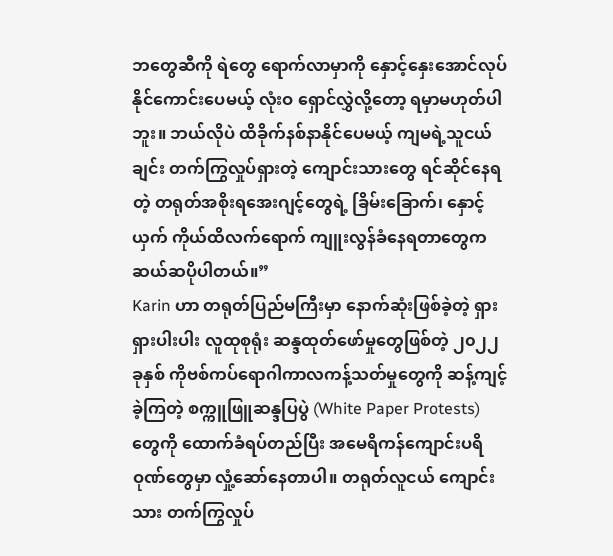ဘတွေဆီကို ရဲတွေ ရောက်လာမှာကို နှောင့်နှေးအောင်လုပ်နိုင်ကောင်းပေမယ့် လုံးဝ ရှောင်လွှဲလို့တော့ ရမှာမဟုတ်ပါဘူး။ ဘယ်လိုပဲ ထိခိုက်နစ်နာနိုင်ပေမယ့် ကျမရဲ့သူငယ်ချင်း တက်ကြွလှုပ်ရှားတဲ့ ကျောင်းသားတွေ ရင်ဆိုင်နေရတဲ့ တရုတ်အစိုးရအေးဂျင့်တွေရဲ့ ခြိမ်းခြောက်၊ နှောင့်ယှက် ကိုယ်ထိလက်ရောက် ကျူးလွန်ခံနေရတာတွေက ဆယ်ဆပိုပါတယ်။”
Karin ဟာ တရုတ်ပြည်မကြီးမှာ နောက်ဆုံးဖြစ်ခဲ့တဲ့ ရှားရှားပါးပါး လူထုစုရုံး ဆန္ဒထုတ်ဖော်မှုတွေဖြစ်တဲ့ ၂၀၂၂ ခုနှစ် ကိုဗစ်ကပ်ရောဂါကာလကန့်သတ်မှုတွေကို ဆန့်ကျင့်ခဲ့ကြတဲ့ စက္ကူဖြူဆန္ဒပြပွဲ (White Paper Protests) တွေကို ထောက်ခံရပ်တည်ပြီး အမေရိကန်ကျောင်းပရိဝုဏ်တွေမှာ လှုံ့ဆော်နေတာပါ။ တရုတ်လူငယ် ကျောင်းသား တက်ကြွလှုပ်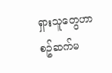ရှားသူတွေဟာ စဥ်ဆက်မ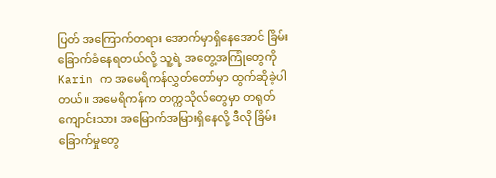ပြတ် အကြောက်တရား အောက်မှာရှိနေအောင် ခြိမ်းခြောက်ခံနေရတယ်လို့ သူ့ရဲ့ အတွေ့အကြုံတွေကို Karin က အမေရိကန်လွှတ်တော်မှာ ထွက်ဆိုခဲ့ပါတယ်။ အမေရိကန်က တက္ကသိုလ်တွေမှာ တရုတ်ကျောင်းသား အမြောက်အမြားရှိနေလို့ ဒီလို ခြိမ်းခြောက်မှုတွေ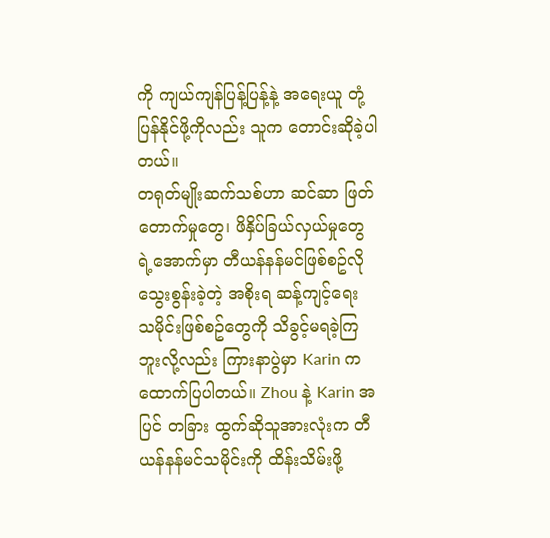ကို ကျယ်ကျန်ပြန့်ပြန့်နဲ့ အရေးယူ တုံ့ပြန်နိုင်ဖို့ကိုလည်း သူက တောင်းဆိုခဲ့ပါတယ်။
တရုတ်မျိုးဆက်သစ်ဟာ ဆင်ဆာ ဖြတ်တောက်မှုတွေ၊ ဖိနှိပ်ခြယ်လှယ်မှုတွေရဲ့အောက်မှာ တီယန်နန်မင်ဖြစ်စဥ်လို သွေးစွန်းခဲ့တဲ့ အစိုးရ ဆန့်ကျင့်ရေး သမိုင်းဖြစ်စဥ်တွေကို သိခွင့်မရခဲ့ကြဘူးလို့လည်း ကြားနာပွဲမှာ Karin က ထောက်ပြပါတယ်။ Zhou နဲ့ Karin အပြင် တခြား ထွက်ဆိုသူအားလုံးက တီယန်နန်မင်သမိုင်းကို ထိန်းသိမ်းဖို့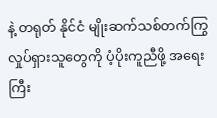နဲ့ တရုတ် နိုင်ငံ မျိုးဆက်သစ်တက်ကြွလှုပ်ရှားသူတွေကို ပံ့ပိုးကူညီဖို့ အရေးကြီး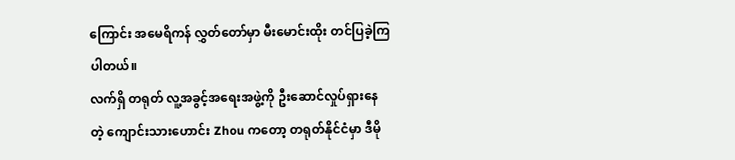ကြောင်း အမေရိကန် လွှတ်တော်မှာ မီးမောင်းထိုး တင်ပြခဲ့ကြပါတယ်။
လက်ရှိ တရုတ် လူ့အခွင့်အရေးအဖွဲ့ကို ဦးဆောင်လှုပ်ရှားနေတဲ့ ကျောင်းသားဟောင်း Zhou ကတော့ တရုတ်နိုင်ငံမှာ ဒီမို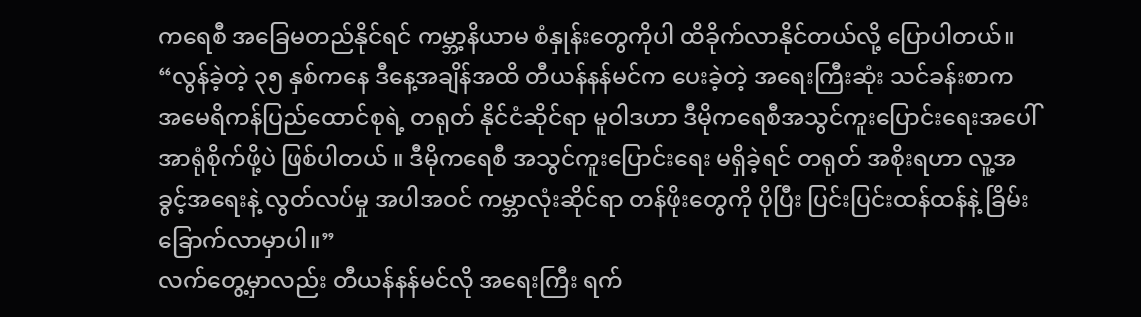ကရေစီ အခြေမတည်နိုင်ရင် ကမ္ဘာ့နိယာမ စံနှုန်းတွေကိုပါ ထိခိုက်လာနိုင်တယ်လို့ ပြောပါတယ်။
“လွန်ခဲ့တဲ့ ၃၅ နှစ်ကနေ ဒီနေ့အချိန်အထိ တီယန်နန်မင်က ပေးခဲ့တဲ့ အရေးကြီးဆုံး သင်ခန်းစာက အမေရိကန်ပြည်ထောင်စုရဲ့ တရုတ် နိုင်ငံဆိုင်ရာ မူဝါဒဟာ ဒီမိုကရေစီအသွင်ကူးပြောင်းရေးအပေါ် အာရုံစိုက်ဖို့ပဲ ဖြစ်ပါတယ် ။ ဒီမိုကရေစီ အသွင်ကူးပြောင်းရေး မရှိခဲ့ရင် တရုတ် အစိုးရဟာ လူ့အခွင့်အရေးနဲ့ လွတ်လပ်မှု အပါအဝင် ကမ္ဘာလုံးဆိုင်ရာ တန်ဖိုးတွေကို ပိုပြီး ပြင်းပြင်းထန်ထန်နဲ့ ခြိမ်းခြောက်လာမှာပါ။”
လက်တွေ့မှာလည်း တီယန်နန်မင်လို အရေးကြီး ရက်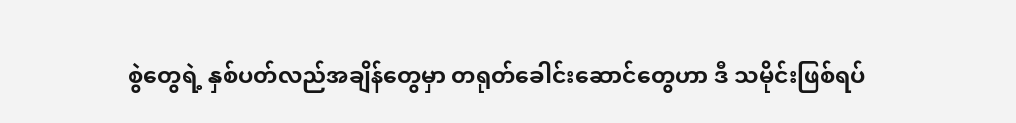စွဲတွေရဲ့ နှစ်ပတ်လည်အချိန်တွေမှာ တရုတ်ခေါင်းဆောင်တွေဟာ ဒီ သမိုင်းဖြစ်ရပ်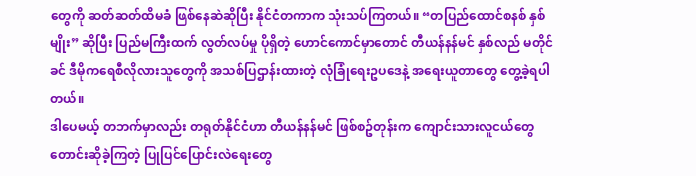တွေကို ဆတ်ဆတ်ထိမခံ ဖြစ်နေဆဲဆိုပြီး နိုင်ငံတကာက သုံးသပ်ကြတယ်။ “တပြည်ထောင်စနစ် နှစ်မျိုး” ဆိုပြီး ပြည်မကြီးထက် လွတ်လပ်မှု ပိုရှိတဲ့ ဟောင်ကောင်မှာတောင် တီယန်နန်မင် နှစ်လည် မတိုင်ခင် ဒီမိုကရေစီလိုလားသူတွေကို အသစ်ပြဌာန်းထားတဲ့ လုံခြုံရေးဥပဒေနဲ့ အရေးယူတာတွေ တွေ့ခဲ့ရပါတယ်။
ဒါပေမယ့် တဘက်မှာလည်း တရုတ်နိုင်ငံဟာ တီယန်နန်မင် ဖြစ်စဥ်တုန်းက ကျောင်းသားလူငယ်တွေ တောင်းဆိုခဲ့ကြတဲ့ ပြုပြင်ပြောင်းလဲရေးတွေ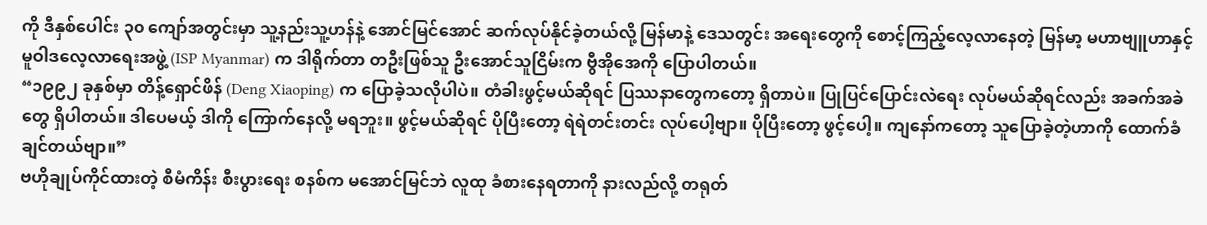ကို ဒီနှစ်ပေါင်း ၃၀ ကျော်အတွင်းမှာ သူ့နည်းသူ့ဟန်နဲ့ အောင်မြင်အောင် ဆက်လုပ်နိုင်ခဲ့တယ်လို့ မြန်မာနဲ့ ဒေသတွင်း အရေးတွေကို စောင့်ကြည့်လေ့လာနေတဲ့ မြန်မာ့ မဟာဗျူဟာနှင့် မူဝါဒလေ့လာရေးအဖွဲ့ (ISP Myanmar) က ဒါရိုက်တာ တဦးဖြစ်သူ ဦးအောင်သူငြိမ်းက ဗွီအိုအေကို ပြောပါတယ်။
“၁၉၉၂ ခုနှစ်မှာ တိန့်ရှောင်ဖိန် (Deng Xiaoping) က ပြောခဲ့သလိုပါပဲ။ တံခါးဖွင့်မယ်ဆိုရင် ပြဿနာတွေကတော့ ရှိတာပဲ။ ပြုပြင်ပြောင်းလဲရေး လုပ်မယ်ဆိုရင်လည်း အခက်အခဲတွေ ရှိပါတယ်။ ဒါပေမယ့် ဒါကို ကြောက်နေလို့ မရဘူး။ ဖွင့်မယ်ဆိုရင် ပိုပြီးတော့ ရဲရဲတင်းတင်း လုပ်ပေါ့ဗျာ။ ပိုပြီးတော့ ဖွင့်ပေါ့။ ကျနော်ကတော့ သူပြောခဲ့တဲ့ဟာကို ထောက်ခံချင်တယ်ဗျာ။”
ဗဟိုချုပ်ကိုင်ထားတဲ့ စီမံကိန်း စီးပွားရေး စနစ်က မအောင်မြင်ဘဲ လူထု ခံစားနေရတာကို နားလည်လို့ တရုတ်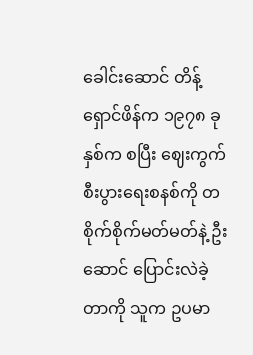ခေါင်းဆောင် တိန့်ရှောင်ဖိန်က ၁၉၇၈ ခုနှစ်က စပြီး ဈေးကွက်စီးပွားရေးစနစ်ကို တစိုက်စိုက်မတ်မတ်နဲ့ ဦးဆောင် ပြောင်းလဲခဲ့တာကို သူက ဥပမာ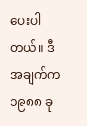ပေးပါတယ်။ ဒီအချက်က ၁၉၈၈ ခု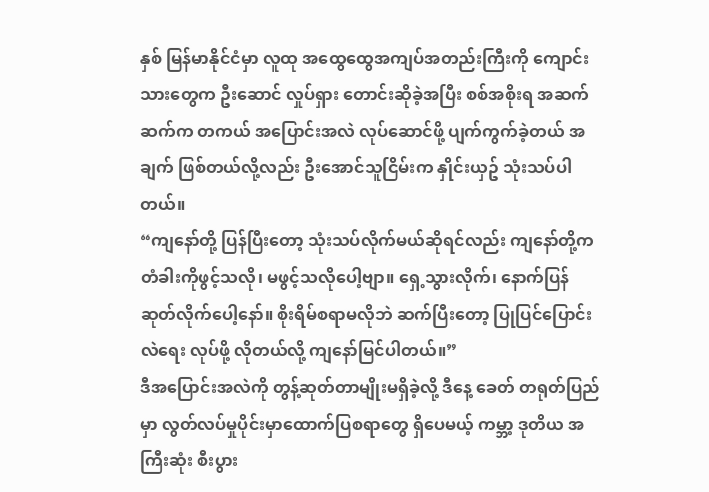နှစ် မြန်မာနိုင်ငံမှာ လူထု အထွေထွေအကျပ်အတည်းကြီးကို ကျောင်းသားတွေက ဦးဆောင် လှုပ်ရှား တောင်းဆိုခဲ့အပြီး စစ်အစိုးရ အဆက်ဆက်က တကယ် အပြောင်းအလဲ လုပ်ဆောင်ဖို့ ပျက်ကွက်ခဲ့တယ် အချက် ဖြစ်တယ်လို့လည်း ဦးအောင်သူငြိမ်းက နှိုင်းယှဥ် သုံးသပ်ပါတယ်။
“ကျနော်တို့ ပြန်ပြီးတော့ သုံးသပ်လိုက်မယ်ဆိုရင်လည်း ကျနော်တို့က တံခါးကိုဖွင့်သလို၊ မဖွင့်သလိုပေါ့ဗျာ။ ရှေ့သွားလိုက်၊ နောက်ပြန်ဆုတ်လိုက်ပေါ့နော်။ စိုးရိမ်စရာမလိုဘဲ ဆက်ပြီးတော့ ပြုပြင်ပြောင်းလဲရေး လုပ်ဖို့ လိုတယ်လို့ ကျနော်မြင်ပါတယ်။”
ဒီအပြောင်းအလဲကို တွန့်ဆုတ်တာမျိုးမရှိခဲ့လို့ ဒီနေ့ ခေတ် တရုတ်ပြည်မှာ လွတ်လပ်မှုပိုင်းမှာထောက်ပြစရာတွေ ရှိပေမယ့် ကမ္ဘာ့ ဒုတိယ အကြီးဆုံး စီးပွား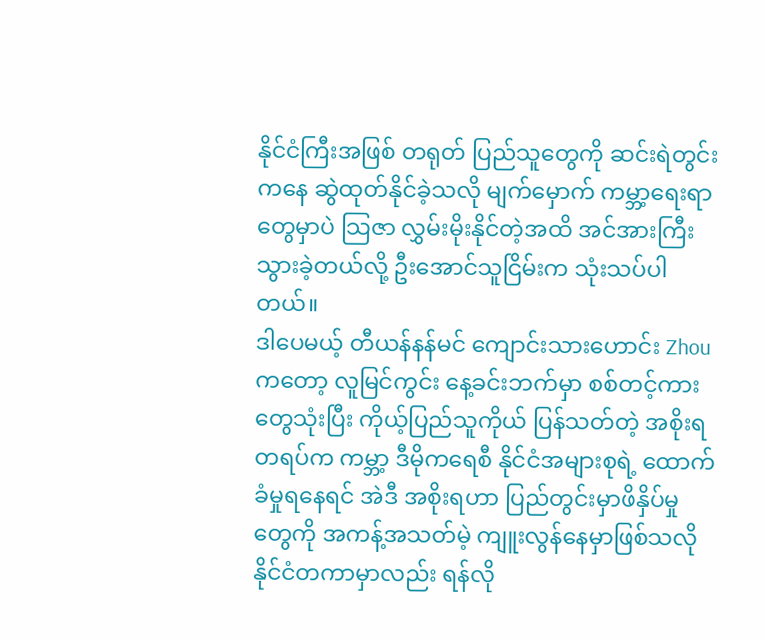နိုင်ငံကြီးအဖြစ် တရုတ် ပြည်သူတွေကို ဆင်းရဲတွင်းကနေ ဆွဲထုတ်နိုင်ခဲ့သလို မျက်မှောက် ကမ္ဘာ့ရေးရာတွေမှာပဲ သြဇာ လွှမ်းမိုးနိုင်တဲ့အထိ အင်အားကြီးသွားခဲ့တယ်လို့ ဦးအောင်သူငြိမ်းက သုံးသပ်ပါတယ်။
ဒါပေမယ့် တီယန်နန်မင် ကျောင်းသားဟောင်း Zhou ကတော့ လူမြင်ကွင်း နေ့ခင်းဘက်မှာ စစ်တင့်ကားတွေသုံးပြီး ကိုယ့်ပြည်သူကိုယ် ပြန်သတ်တဲ့ အစိုးရတရပ်က ကမ္ဘာ့ ဒီမိုကရေစီ နိုင်ငံအများစုရဲ့ ထောက်ခံမှုရနေရင် အဲဒီ အစိုးရဟာ ပြည်တွင်းမှာဖိနှိပ်မှုတွေကို အကန့်အသတ်မဲ့ ကျူးလွန်နေမှာဖြစ်သလို နိုင်ငံတကာမှာလည်း ရန်လို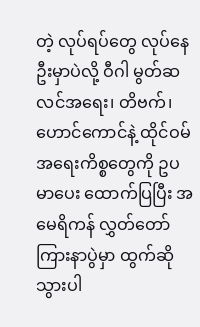တဲ့ လုပ်ရပ်တွေ လုပ်နေဦးမှာပဲလို့ ဝီဂါ မွတ်ဆလင်အရေး၊ တိဗက်၊ ဟောင်ကောင်နဲ့ ထိုင်ဝမ်အရေးကိစ္စတွေကို ဥပမာပေး ထောက်ပြပြီး အမေရိကန် လွှတ်တော်ကြားနာပွဲမှာ ထွက်ဆိုသွားပါ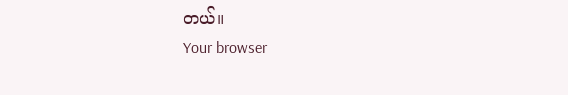တယ်။
Your browser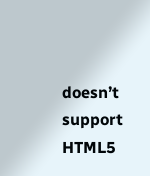doesn’t support HTML5